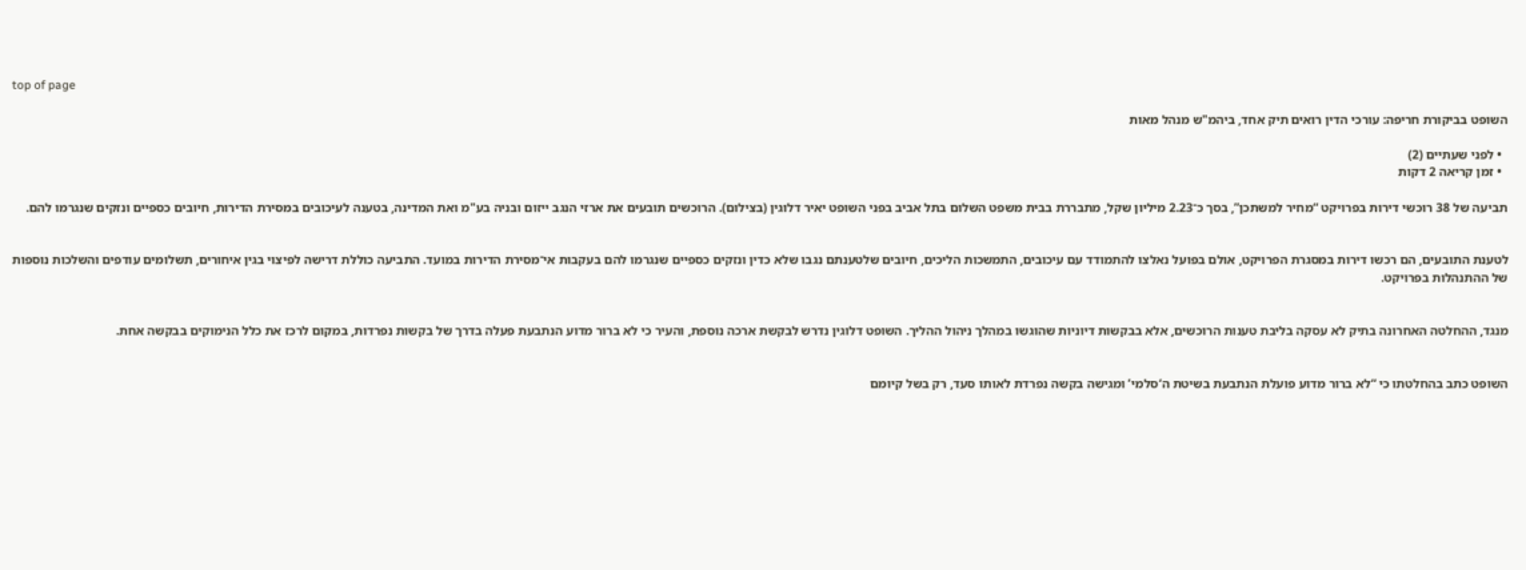top of page

השופט בביקורת חריפה: עורכי הדין רואים תיק אחד, ביהמ"ש מנהל מאות

  • לפני שעתיים (2)
  • זמן קריאה 2 דקות

תביעה של 38 רוכשי דירות בפרויקט “מחיר למשתכן”, בסך כ־2.23 מיליון שקל, מתבררת בבית משפט השלום בתל אביב בפני השופט יאיר דלוגין (בצילום). הרוכשים תובעים את ארזי הנגב ייזום ובניה בע"מ ואת המדינה, בטענה לעיכובים במסירת הדירות, חיובים כספיים ונזקים שנגרמו להם.


לטענת התובעים, הם רכשו דירות במסגרת הפרויקט, אולם בפועל נאלצו להתמודד עם עיכובים, התמשכות הליכים, חיובים שלטענתם נגבו שלא כדין ונזקים כספיים שנגרמו להם בעקבות אי־מסירת הדירות במועד. התביעה כוללת דרישה לפיצוי בגין איחורים, תשלומים עודפים והשלכות נוספות של ההתנהלות בפרויקט.


מנגד, ההחלטה האחרונה בתיק לא עסקה בליבת טענות הרוכשים, אלא בבקשות דיוניות שהוגשו במהלך ניהול ההליך. השופט דלוגין נדרש לבקשת ארכה נוספת, והעיר כי לא ברור מדוע הנתבעת פעלה בדרך של בקשות נפרדות, במקום לרכז את כלל הנימוקים בבקשה אחת.


השופט כתב בהחלטתו כי “לא ברור מדוע פועלת הנתבעת בשיטת ה‘סלמי’ ומגישה בקשה נפרדת לאותו סעד, רק בשל קיומם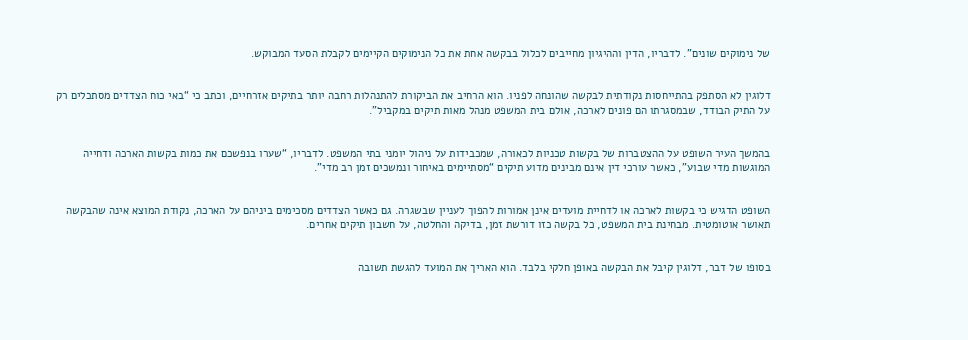של נימוקים שונים”. לדבריו, הדין וההיגיון מחייבים לכלול בבקשה אחת את כל הנימוקים הקיימים לקבלת הסעד המבוקש.


דלוגין לא הסתפק בהתייחסות נקודתית לבקשה שהונחה לפניו. הוא הרחיב את הביקורת להתנהלות רחבה יותר בתיקים אזרחיים, וכתב כי “באי כוח הצדדים מסתכלים רק על התיק הבודד, שבמסגרתו הם פונים לארכה, אולם בית המשפט מנהל מאות תיקים במקביל”.


בהמשך העיר השופט על ההצטברות של בקשות טכניות לכאורה, שמכבידות על ניהול יומני בתי המשפט. לדבריו, “שערו בנפשכם את כמות בקשות הארכה ודחייה המוגשות מדי שבוע”, כאשר עורכי דין אינם מבינים מדוע תיקים “מסתיימים באיחור ונמשכים זמן רב מדי”.


השופט הדגיש כי בקשות לארכה או לדחיית מועדים אינן אמורות להפוך לעניין שבשגרה. גם כאשר הצדדים מסכימים ביניהם על הארכה, נקודת המוצא אינה שהבקשה תאושר אוטומטית. מבחינת בית המשפט, כל בקשה כזו דורשת זמן, בדיקה והחלטה, על חשבון תיקים אחרים.


בסופו של דבר, דלוגין קיבל את הבקשה באופן חלקי בלבד. הוא האריך את המועד להגשת תשובה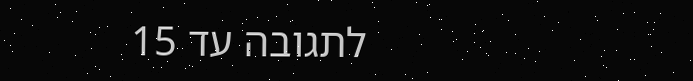לתגובה עד 15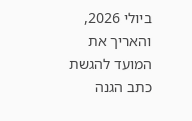ביולי 2026, והאריך את המועד להגשת כתב הגנה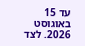עד 15 באוגוסט 2026. לצד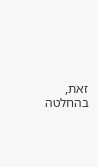זאת, בהחלטה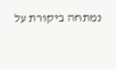נמתחה ביקורת על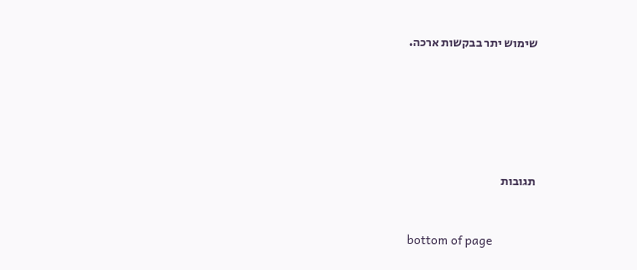שימוש יתר בבקשות ארכה.






תגובות


bottom of page